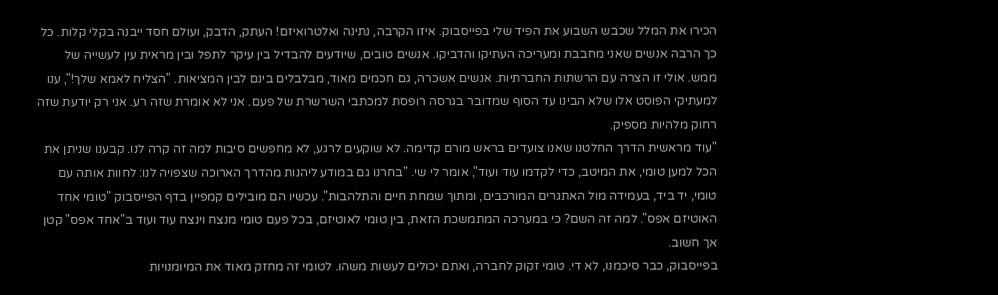הכירו את המלל שכבש השבוע את הפיד שלי בפייסבוק. איזו הקרבה, נתינה ואלטרואיזם! העתק, הדבק, ועולם חסד ייבנה בקלי קלות. כל כך הרבה אנשים שאני מחבבת ומעריכה העתיקו והדביקו. אנשים טובים, שיודעים להבדיל בין עיקר לתפל ובין מראית עין לעשייה של ממש. אולי זו הצרה עם הרשתות החברתיות. אנשים אשכרה, גם חכמים מאוד, מבלבלים בינם לבין המציאות. "הצליח לאמא שלך!", ענו למעתיקי הפוסט אלו שלא הבינו עד הסוף שמדובר בגרסה רופסת למכתבי השרשרת של פעם. אני לא אומרת שזה רע. אני רק יודעת שזה רחוק מלהיות מספיק.
"עוד מראשית הדרך החלטנו שאנו צועדים בראש מורם קדימה. לא שוקעים לרגע, לא מחפשים סיבות למה זה קרה לנו. קבענו שניתן את הכל למען טומי, את המיטב, כדי לקדמו עוד ועוד", אומר לי שי. "בחרנו גם במודע ליהנות מהדרך הארוכה שצפויה לנו: לחוות אותה עם טומי, יד ביד, בעמידה מול האתגרים המורכבים, ומתוך שמחת חיים והתלהבות". עכשיו הם מובילים קמפיין בדף הפייסבוק "טומי אחד האוטיזם אפס". למה זה השם? כי במערכה המתמשכת הזאת, בין טומי לאוטיזם, בכל פעם טומי מנצח וינצח עוד ועוד ב"אחד אפס" קטן אך חשוב.
בפייסבוק, כבר סיכמנו, לא די. טומי זקוק לחברה, ואתם יכולים לעשות משהו. לטומי זה מחזק מאוד את המיומנויות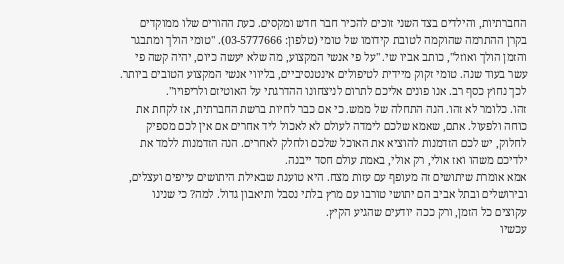החברתיות, והילדים בצד השני זוכים להכיר חבר חדש ומקסים. כעת ההורים שלו ממוקדים בקרן ההתרמה שהוקמה לטובת קידומו של טומי (טלפון: 03-5777666). "טומי הולך ומתבגר והזמן הולך ואוזל", כותב אביו שי. "על פי אנשי המקצוע, מה שלא יעשה כיום, יהיה קשה פי עשר בעוד שנה. טומי זקוק מיידית לטיפולים אינטנסיביים, בליווי אנשי המקצוע הטובים ביותר. לכך נחוץ כסף רב. אנו פונים אליכם לתרום לניצחונו ההדרגתי על האוטיזם ולריפויו".
זהו. כלומר לא זהו. הנה התחלה של ממש. כי אם כבר לחיות ברשת החברתית, אז לקחת את כוחה ולפעול. אתם, שאמא שלכם לימדה לעולם לא לאכול ליד אחרים אם אין לכם מספיק לחלוק, יש לכם הזדמנות להוציא את האוכל שלכם ולחלק לאחרים. הנה הזדמנות ללמד את ילדיכם משהו ואז אולי, רק אולי, באמת עולם חסד ייבנה.
אמא אומרת שיתושים זה מעופף עם עזות מצח. היא טוענת שבאילת היתושים עייפים ועצלים, ובירושלים ובתל אביב הם יתושי טורבו עם מרץ בלתי נסבל ותיאבון גדול. למה? כי שנינו עקוצים כל הזמן, ורק ככה יודעים שהגיע הקיץ.
עכשיו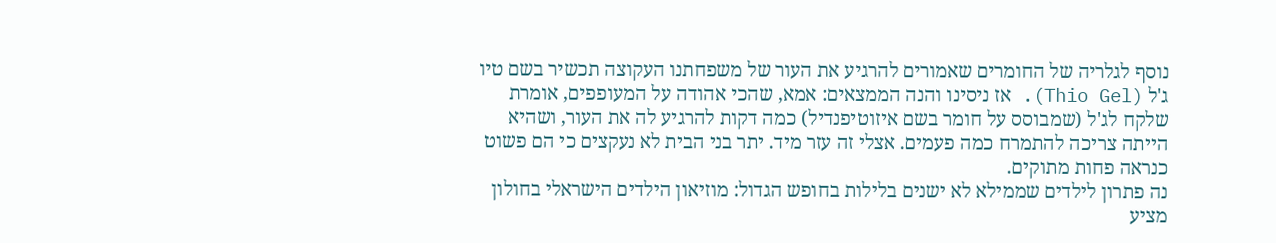נוסף לגלריה של החומרים שאמורים להרגיע את העור של משפחתנו העקוצה תכשיר בשם טיו ג'ל (Thio Gel). אז ניסינו והנה הממצאים: אמא, שהכי אהודה על המעופפים, אומרת שלקח לג'ל (שמבוסס על חומר בשם איזוטיפנדיל) כמה דקות להרגיע לה את העור, ושהיא הייתה צריכה להתמרח כמה פעמים. אצלי זה עזר מיד. יתר בני הבית לא נעקצים כי הם פשוט כנראה פחות מתוקים.
נה פתרון לילדים שממילא לא ישנים בלילות בחופש הגדול: מוזיאון הילדים הישראלי בחולון מציע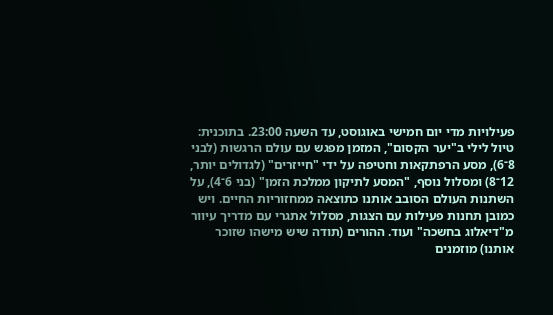פעילויות מדי יום חמישי באוגוסט, עד השעה 23:00. בתוכנית: טיול לילי ב"יער הקסום", המזמן מפגש עם עולם הרגשות (לבני 8־6), מסע הרפתקאות וחטיפה על ידי "חייזרים" (לגדולים יותר, 12־8) ומסלול נוסף, "המסע לתיקון ממלכת הזמן" (בני 6־4), על השתנות העולם הסובב אותנו כתוצאה ממחזוריות החיים. ויש כמובן תחנות פעילות עם הצגות, מסלול אתגרי עם מדריך עיוור מ"דיאלוג בחשכה" ועוד. ההורים (תודה שיש מישהו שזוכר אותנו) מוזמנים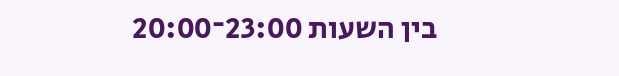בין השעות 23:00־20:00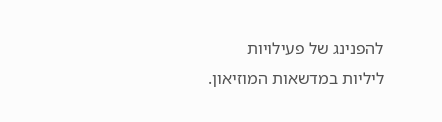להפנינג של פעילויות ליליות במדשאות המוזיאון.